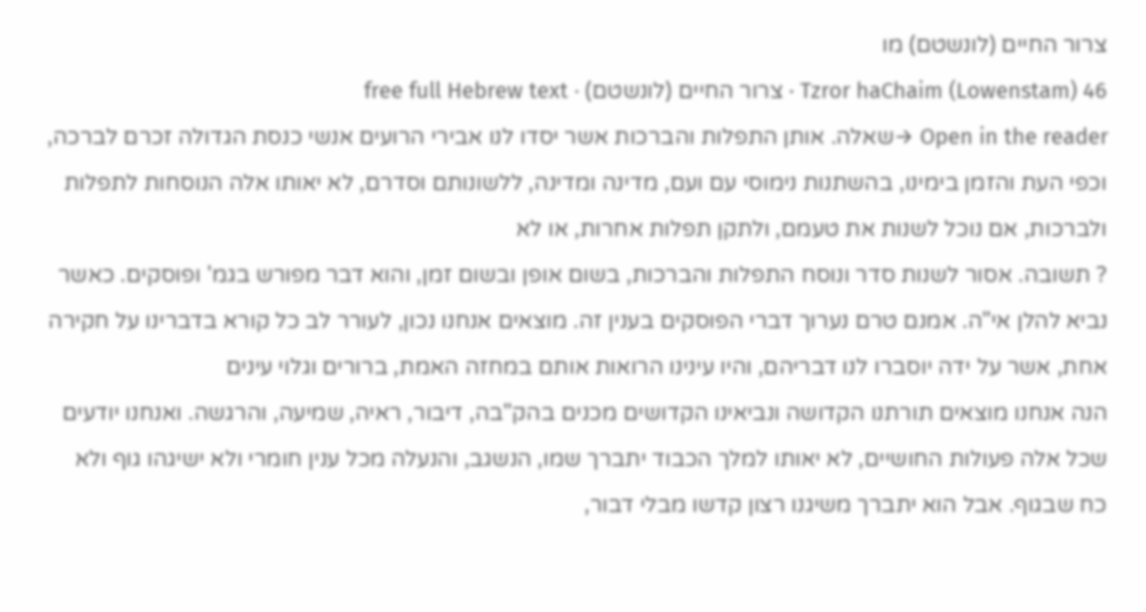צרור החיים (לונשטם) מו
Tzror haChaim (Lowenstam) 46 · צרור החיים (לונשטם) · free full Hebrew text
Open in the reader →שאלה. אותן התפלות והברכות אשר יסדו לנו אבירי הרועים אנשי כנסת הגדולה זכרם לברכה, וכפי העת והזמן בימינו, בהשתנות נימוסי עם ועם, מדינה ומדינה, ללשונותם וסדרם, לא יאותו אלה הנוסחות לתפלות ולברכות, אם נוכל לשנות את טעמם, ולתקן תפלות אחרות, או לא
? תשובה. אסור לשנות סדר ונוסח התפלות והברכות, בשום אופן ובשום זמן, והוא דבר מפורש בגמ' ופוסקים. כאשר נביא להלן אי"ה. אמנם טרם נערוך דברי הפוסקים בענין זה. מוצאים אנחנו נכון, לעורר לב כל קורא בדברינו על חקירה אחת, אשר על ידה יוסברו לנו דבריהם, והיו עינינו הרואות אותם במחזה האמת, ברורים וגלוי עינים
הנה אנחנו מוצאים תורתנו הקדושה ונביאינו הקדושים מכנים בהק"בה, דיבור, ראיה, שמיעה, והרגשה. ואנחנו יודעים שכל אלה פעולות החושיים, לא יאותו למלך הכבוד יתברך שמו, הנשגב, והנעלה מכל ענין חומרי ולא ישיגהו גוף ולא כח שבגוף. אבל הוא יתברך משיגנו רצון קדשו מבלי דבור,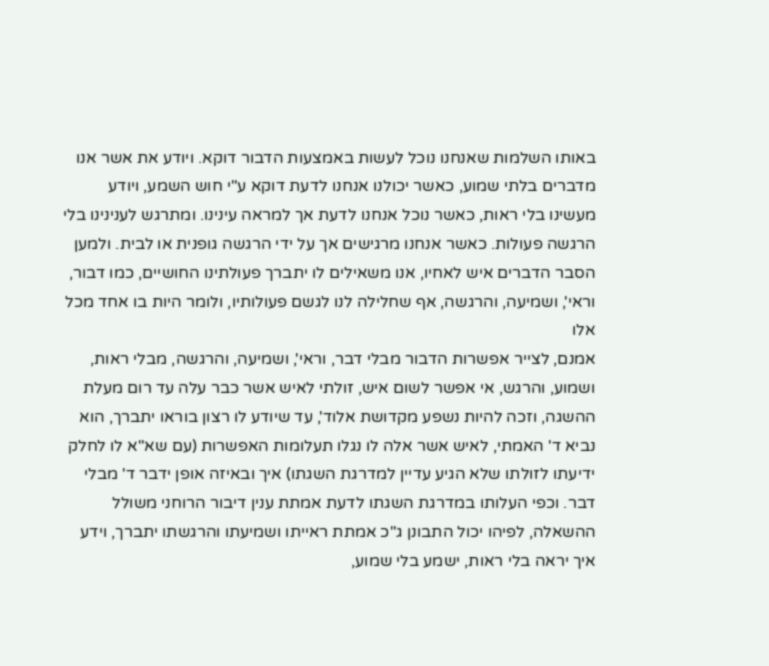באותו השלמות שאנחנו נוכל לעשות באמצעות הדבור דוקא. ויודע את אשר אנו מדברים בלתי שמוע, כאשר יכולנו אנחנו לדעת דוקא ע"י חוש השמע, ויודע מעשינו בלי ראות, כאשר נוכל אנחנו לדעת אך למראה עינינו. ומתרגש לענינינו בלי הרגשה פעולות. כאשר אנחנו מרגישים אך על ידי הרגשה גופנית או לבית. ולמען הסבר הדברים איש לאחיו, אנו משאילים לו יתברך פעולתינו החושיים, כמו דבור, וראי', ושמיעה, והרגשה, אף שחלילה לנו לגשם פעולותיו, ולומר היות בו אחד מכל אלו
אמנם, לצייר אפשרות הדבור מבלי דבר, וראי', ושמיעה, והרגשה, מבלי ראות, ושמוע, והרגש, אי אפשר לשום איש, זולתי לאיש אשר כבר עלה עד רום מעלת ההשגה, וזכה להיות נשפע מקדושת אלוד', עד שיודע לו רצון בוראו יתברך, הוא נביא ד' האמתי, לאיש אשר אלה לו נגלו תעלומות האפשרות (עם שא"א לו לחלק ידיעתו לזולתו שלא הגיע עדיין למדרגת השגתו) איך ובאיזה אופן ידבר ד' מבלי דבר. וכפי העלותו במדרגת השגתו לדעת אמתת ענין דיבור הרוחני משולל ההשאלה, לפיהו יכול התבונן ג"כ אמתת ראייתו ושמיעתו והרגשתו יתברך, וידע איך יראה בלי ראות, ישמע בלי שמוע,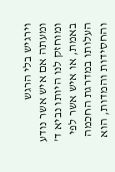וירגיש בלי הרגש
ומעתה אם איש אשר נודע ומוחזק לנו היותו נביא ד' באמת, או איש אשר לפי העלותו במדרגת החכמה והחסידות והמדות, הוא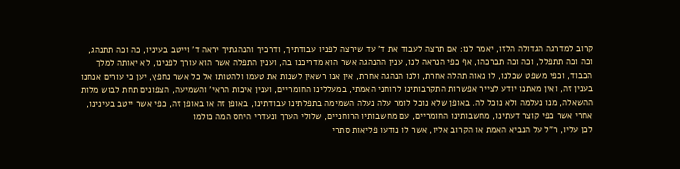קרוב למדרגה הגדולה הלזו, יאמר לנו: אם תרצה לעבוד את ד' עד שירצה לפניו עבודתיך, ודרכיך והנהגתיך יראה ד' וייטב בעיניו, כה וכה תתנהג, וכה וכה תתפלל, וכה וכה תברכהו, אף כפי הנראה לנו, ענין ההנהגה אשר הוא מדריכנו בה, וענין התפלה אשר הוא עורך לפנינו, לא יאותה למלך הכבוד, וכפי משפט שכלנו, לו נאוה תהלה אחרת, ולנו הנהגה אחרת, אין אנו רשאין לשנות את טעמו ולהטותו אל כל אשר נחפץ, יען כי עורים אנחנו בענין זה, ואין מאתנו יודע לצייר אפשרות התקרבותינו לרוחני האמתי, במעללינו החומריים, וענין איכות הראי' והשמיעה, הצפונים תחת לבוש מלות ההשאלה, מנו נעלמה ולא נוכל לה. באופן שלא נוכל לומר עלה נעלה השמימה בתפלתינו עבודתינו, באופן זה או באופן זה, כפי אשר ייטב בעינינו, אחרי אשר כפי קוצר דעתינו, מחשבותינו החומריים, עם מחשבותיו הרוחניים, שלולי הערך ונעדרי היחס המה כולמו
לכן עליו, ר"ל על הנביא האמת או הקרוב אליו, אשר לו נודעו פליאות סתרי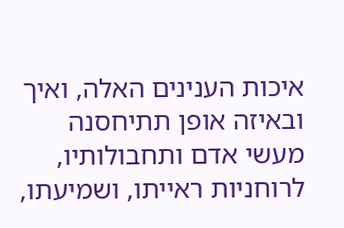איכות הענינים האלה, ואיך ובאיזה אופן תתיחסנה מעשי אדם ותחבולותיו, לרוחניות ראייתו, ושמיעתו,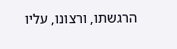הרגשתו, ורצונו, עליו